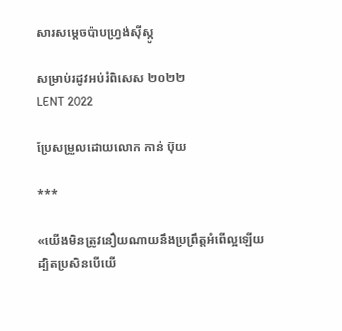សារសម្តេចប៉ាបហ្រ្វង់ស៊ីស្កូ

សម្រាប់រដូវអប់រំពិសេស ២០២២
LENT 2022

ប្រែសម្រួលដោយលោក កាន់ ប៊ុយ

***

«យើងមិនត្រូវនឿយ‌ណាយនឹងប្រព្រឹត្តអំពើល្អឡើយ
ដ្បិតប្រសិនបើយើ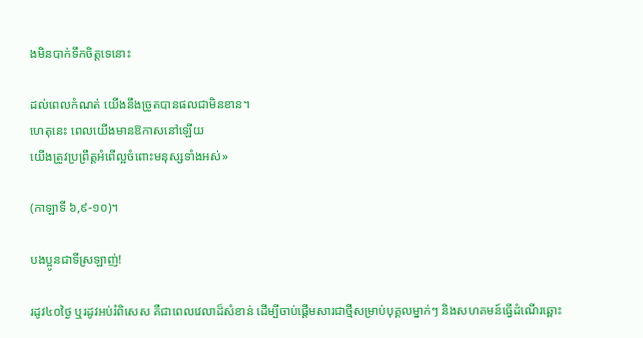ងមិនបាក់ទឹកចិត្តទេនោះ

ដល់ពេលកំណត់ យើងនឹងច្រូតបានផលជាមិនខាន។
ហេតុនេះ ពេលយើងមានឱកាសនៅឡើយ
យើងត្រូវប្រព្រឹត្តអំពើល្អចំពោះមនុស្សទាំងអស់»

(កាឡាទី ៦,៩-១០)។

បងប្អូនជាទីស្រឡាញ់!

រដូវ៤០ថ្ងៃ ឬរដូវអប់រំពិសេស គឺជាពេលវេលាដ៏សំខាន់ ដើម្បីចាប់ផ្តើមសារជាថ្មីសម្រាប់បុគ្គលម្នាក់ៗ និងសហគមន៍ធ្វើដំណើរឆ្ពោះ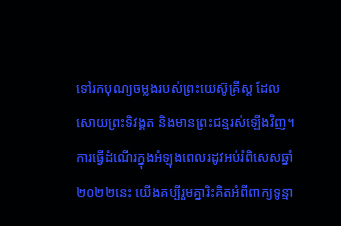ទៅរកបុណ្យចម្លងរបស់ព្រះយេស៊ូគ្រីស្ត ដែលសោយព្រះទិវង្គត និងមានព្រះជន្មរស់ឡើងវិញ។ ការធ្វើដំណើរក្នុងអំឡុងពេលរដូវអប់រំពិសេសឆ្នាំ២០២២នេះ យើងគប្បីរួមគ្នារិះគិតអំពីពាក្យទូន្មា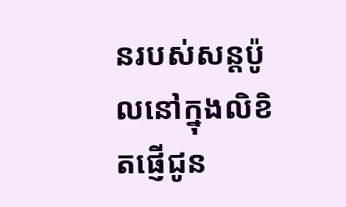នរបស់សន្តប៉ូលនៅក្នុងលិខិតផ្ញើជូន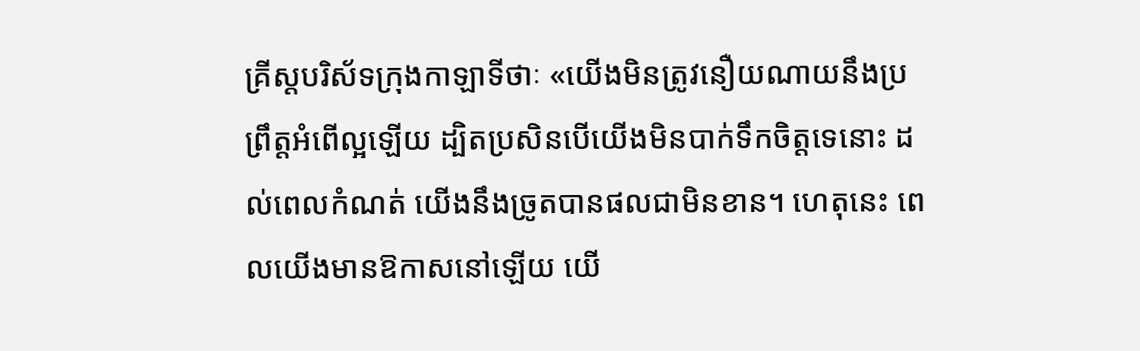គ្រីស្តបរិស័ទក្រុងកាឡាទីថាៈ «យើងមិនត្រូវនឿយ‌ណាយនឹងប្រព្រឹត្តអំពើល្អឡើយ ដ្បិតប្រសិនបើយើងមិនបាក់ទឹកចិត្តទេនោះ ដល់ពេលកំណត់ យើងនឹងច្រូតបានផលជាមិនខាន។ ហេតុនេះ ពេលយើងមានឱកាសនៅឡើយ យើ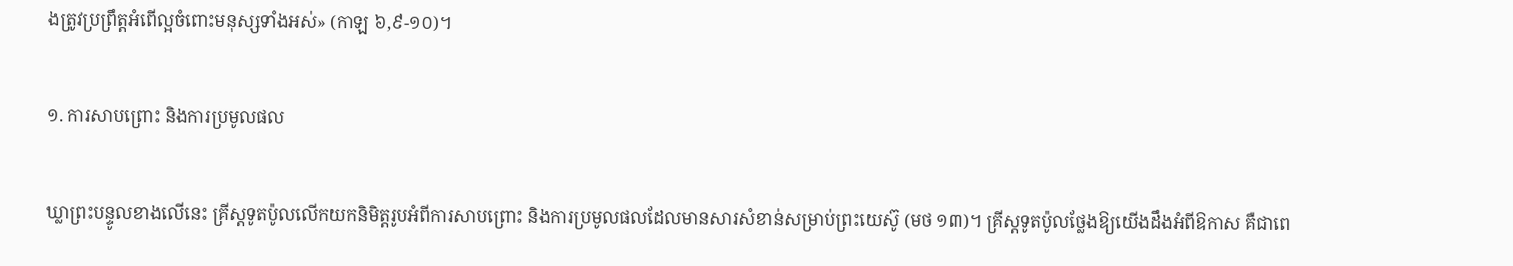ងត្រូវប្រព្រឹត្តអំពើល្អចំពោះមនុស្សទាំងអស់» (កាឡ ៦,៩-១០)។

១. ការសាបព្រោះ និងការប្រមូលផល

ឃ្លាព្រះបន្ទូលខាងលើនេះ គ្រីស្តទូតប៉ូលលើកយកនិមិត្តរូបអំពីការសាបព្រោះ និងការប្រមូលផលដែលមានសារសំខាន់សម្រាប់ព្រះយេស៊ូ (មថ ១៣)។ គ្រីស្តទូតប៉ូលថ្លែងឱ្យយើងដឹងអំពីឱកាស គឺជាពេ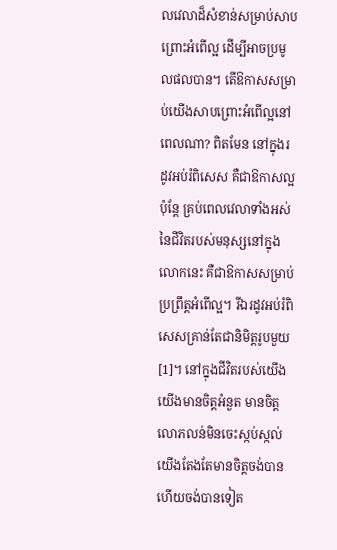លវេលាដ៏សំខាន់សម្រាប់សាបព្រោះអំពើល្អ ដើម្បីអាចប្រមូលផលបាន។ តើឱកាសសម្រាប់យើងសាបព្រោះអំពើល្អនៅពេលណា? ពិតមែន នៅក្នុងរដូវអប់រំពិសេស គឺជាឱកាសល្អ ប៉ុន្តែ គ្រប់ពេលវេលាទាំងអស់នៃជីវិតរបស់មនុស្សនៅក្នុងលោកនេះ គឺជាឱកាសសម្រាប់ប្រព្រឹត្តអំពើល្អ។ រីឯរដូវអប់រំពិសេសគ្រាន់តែជានិមិត្តរូបមួយ[1]។ នៅក្នុងជីវិតរបស់យើង យើងមានចិត្តអំនួត មានចិត្តលោភលន់មិនចេះស្កប់ស្កល់ យើងតែងតែមានចិត្តចង់បានហើយចង់បានទៀត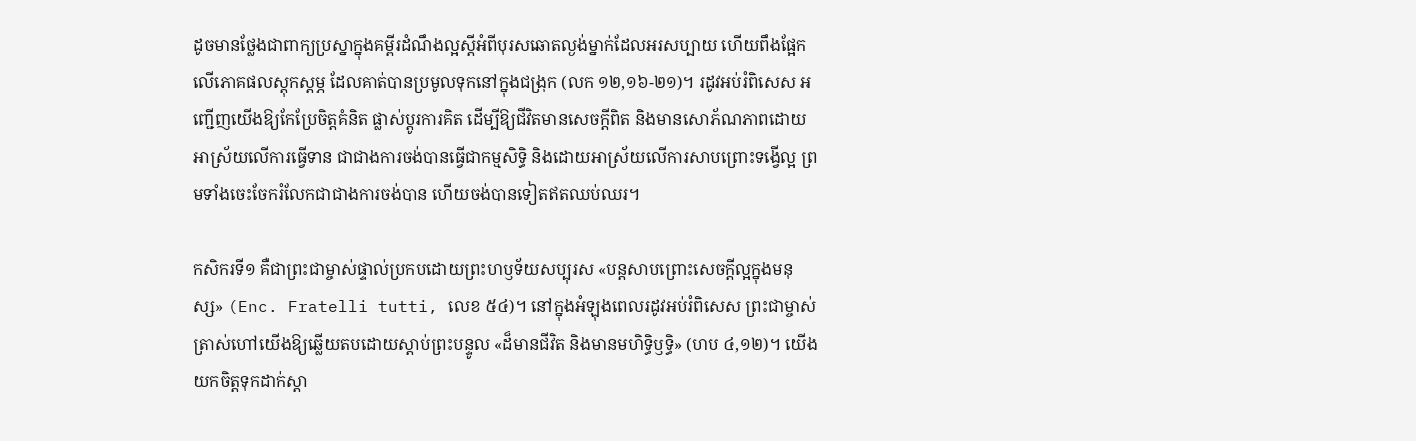ដូចមានថ្លែងជាពាក្យប្រស្នាក្នុងគម្ពីរដំណឹងល្អស្តីអំពីបុរសឆោតល្ងង់ម្នាក់ដែលអរសប្បាយ ហើយពឹងផ្អែកលើភោគផលស្តុកស្តម្ភ ដែលគាត់បានប្រមូលទុកនៅក្នុងជង្រុក (លក ១២,១៦-២១)។ រដូវអប់រំពិសេស អញ្ជើញយើងឱ្យកែប្រែចិត្តគំនិត ផ្លាស់ប្តូរការគិត ដើម្បីឱ្យជីវិតមានសេចក្តីពិត និងមានសោភ័ណភាពដោយអាស្រ័យលើការធ្វើទាន ជាជាងការចង់បានធ្វើជាកម្មសិទ្ធិ និងដោយអាស្រ័យលើការសាបព្រោះទង្វើល្អ ព្រមទាំងចេះចែករំលែកជាជាងការចង់បាន ហើយចង់បានទៀតឥតឈប់ឈរ។

កសិករទី១ គឺជាព្រះជាម្ចាស់ផ្ទាល់ប្រកបដោយព្រះហឫទ័យសប្បុរស «បន្តសាបព្រោះសេចក្តីល្អក្នុងមនុស្ស» (Enc. Fratelli tutti, លេខ ៥៤)។ នៅក្នុងអំឡុងពេលរដូវអប់រំពិសេស ព្រះជាម្ចាស់ត្រាស់ហៅយើងឱ្យឆ្លើយតបដោយស្តាប់ព្រះបន្ទូល «ដ៏មានជីវិត និងមានមហិទ្ធិ‌ឫទ្ធិ» (ហប ៤,១២)។ យើងយកចិត្តទុកដាក់ស្តា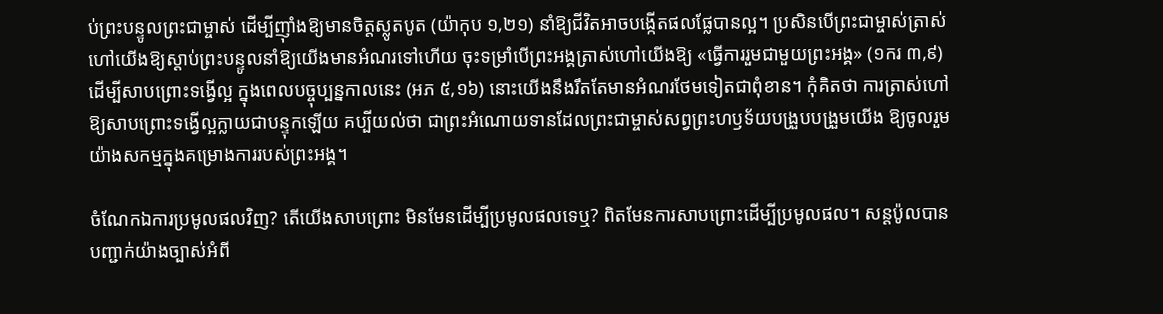ប់ព្រះបន្ទូលព្រះជាម្ចាស់ ដើម្បីញ៉ាំងឱ្យមានចិត្តស្លូត‌បូត (យ៉ាកុប ១,២១) នាំឱ្យជីវិតអាចបង្កើតផលផ្លែបានល្អ។ ប្រសិនបើព្រះជាម្ចាស់ត្រាស់ហៅយើងឱ្យស្តាប់ព្រះបន្ទូលនាំឱ្យយើងមានអំណរទៅហើយ ចុះទម្រាំបើព្រះអង្គត្រាស់ហៅយើងឱ្យ «ធ្វើការរួមជាមួយព្រះអង្គ» (១ករ ៣,៩) ដើម្បីសាបព្រោះទង្វើល្អ ក្នុងពេលបច្ចុប្បន្នកាលនេះ (អភ ៥,១៦) នោះយើងនឹងរឹតតែមានអំណរថែមទៀតជាពុំខាន។ កុំគិតថា ការត្រាស់ហៅឱ្យសាបព្រោះទង្វើល្អក្លាយជាបន្ទុកឡើយ គប្បីយល់ថា ជាព្រះអំណោយទានដែលព្រះជាម្ចាស់សព្វព្រះហឫទ័យបង្រួបបង្រួមយើង ឱ្យចូលរួមយ៉ាងសកម្មក្នុងគម្រោងការរបស់ព្រះអង្គ។

ចំណែកឯការប្រមូលផលវិញ? តើយើងសាបព្រោះ មិនមែនដើម្បីប្រមូលផលទេឬ? ពិតមែនការសាបព្រោះដើម្បីប្រមូលផល។ សន្តប៉ូលបានបញ្ជាក់យ៉ាងច្បាស់អំពី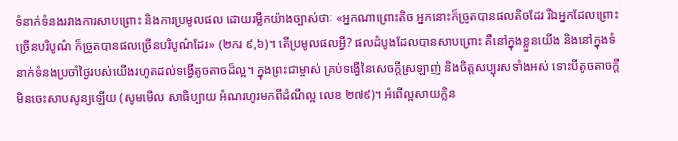ទំនាក់ទំនងរវាងការសាបព្រោះ និងការប្រមូលផល ដោយរម្លឹកយ៉ាងច្បាស់ថាៈ «អ្នកណាព្រោះតិច អ្នកនោះក៏ច្រូតបានផលតិចដែរ រីឯអ្នកដែលព្រោះច្រើនបរិបូណ៌ ក៏ច្រូតបានផលច្រើនបរិបូណ៌ដែរ» (២ករ ៩,៦)។ តើប្រមូលផលអ្វី? ផលដំបូងដែលបានសាបព្រោះ គឺនៅក្នុងខ្លួនយើង និងនៅក្នុងទំនាក់ទំនងប្រចាំថ្ងៃរបស់យើងរហូតដល់ទង្វើតូចតាចដ៏ល្អ។ ក្នុងព្រះជាម្ចាស់ គ្រប់ទង្វើនៃសេចក្តីស្រឡាញ់ និងចិត្តសប្បុរសទាំងអស់ ទោះបីតូចតាចក្តី មិនចេះសាបសូន្យឡើយ (សូមមើល សាធិប្បាយ អំណរហូរមកពីដំណឹល្អ លេខ ២៧៩)។ អំពើល្អសាយក្លិន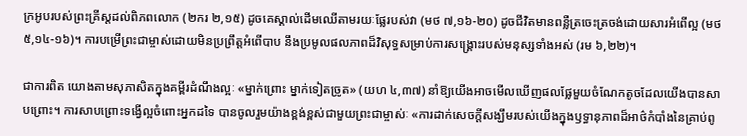ក្រអូបរបស់ព្រះគ្រីស្តដល់ពិភពលោក (២ករ ២,១៥) ដូចគេស្គាល់ដើមឈើតាមរយៈផ្លែរបស់វា (មថ ៧,១៦-២០) ដូចជីវិតមានពន្លឺត្រចេះត្រចង់ដោយសារអំពើល្អ (មថ ៥,១៤-១៦)។ ការបម្រើព្រះជាម្ចាស់ដោយមិនប្រព្រឹត្តអំពើបាប នឹងប្រមូលផលភាពដ៏វិសុទ្ធសម្រាប់ការសង្រ្គោះរបស់មនុស្សទាំងអស់ (រម ៦,២២)។

ជាការពិត យោងតាមសុភាសិតក្នុងគម្ពីរដំណឹងល្អៈ «ម្នាក់ព្រោះ ម្នាក់ទៀតច្រូត» (យហ ៤,៣៧) នាំឱ្យយើងអាចមើលឃើញផលផ្លែមួយចំណែកតូចដែលយើងបានសាបព្រោះ។ ការសាបព្រោះទង្វើល្អចំពោះអ្នកដទៃ បានចូលរួមយ៉ាងខ្ពង់ខ្ពស់ជាមួយព្រះជាម្ចាស់ៈ «ការដាក់សេចក្តីសង្ឃឹមរបស់យើងក្នុងឫទ្ធានុភាពដ៏អាថ៌កំបាំងនៃគ្រាប់ពូ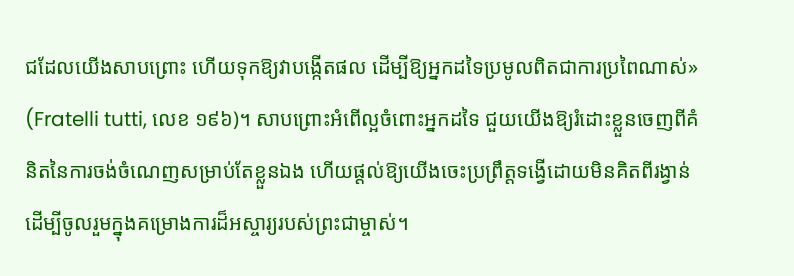ជដែលយើងសាបព្រោះ ហើយទុកឱ្យវាបង្កើតផល ដើម្បីឱ្យអ្នកដទៃប្រមូលពិតជាការប្រពៃណាស់» (Fratelli tutti, លេខ ១៩៦)។ សាបព្រោះអំពើល្អចំពោះអ្នកដទៃ ជួយយើងឱ្យរំដោះខ្លួនចេញពីគំនិតនៃការចង់ចំណេញសម្រាប់តែខ្លួនឯង ហើយផ្តល់ឱ្យយើងចេះប្រព្រឹត្តទង្វើដោយមិនគិតពីរង្វាន់ ដើម្បីចូលរួមក្នុងគម្រោងការដ៏អស្ចារ្យរបស់ព្រះជាម្ចាស់។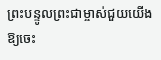ព្រះបន្ទូលព្រះជាម្ចាស់ជួយយើងឱ្យចេះ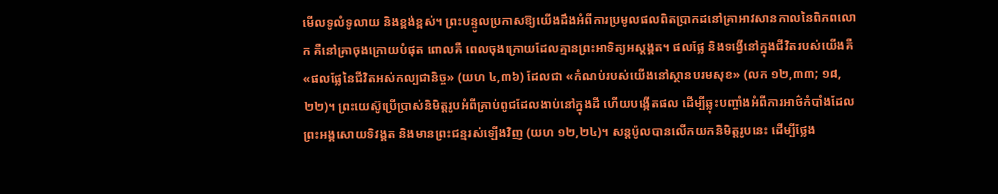មើលទូលំទូលាយ និងខ្ពង់ខ្ពស់។ ព្រះបន្ទូលប្រកាសឱ្យយើងដឹងអំពីការប្រមូលផលពិតប្រាកដនៅគ្រាអាវសានកាលនៃពិភពលោក គឺនៅគ្រាចុងក្រោយបំផុត ពោលគឺ ពេលចុងក្រោយដែលគ្មានព្រះអាទិត្យអស្តង្គត។ ផលផ្លែ និងទង្វើនៅក្នុងជីវិតរបស់យើងគឺ «ផលផ្លែនៃជីវិតអស់កល្បជានិច្ច» (យហ ៤,៣៦) ដែលជា «កំណប់របស់យើងនៅស្ថានបរមសុខ» (លក ១២,៣៣; ១៨,២២)។ ព្រះយេស៊ូប្រើប្រាស់និមិត្តរូបអំពីគ្រាប់ពូជដែលងាប់នៅក្នុងដី ហើយបង្កើតផល ដើម្បីឆ្លុះបញ្ចាំងអំពីការអាថ៌កំបាំងដែលព្រះអង្គសោយទិវង្គត និងមានព្រះជន្មរស់ឡើងវិញ (យហ ១២,២៤)។ សន្តប៉ូលបានលើកយកនិមិត្តរូបនេះ ដើម្បីថ្លែង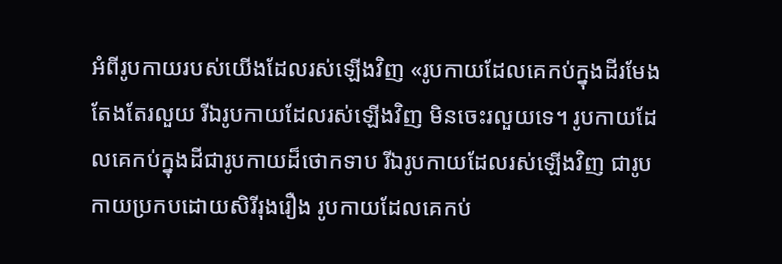អំពីរូបកាយរបស់យើងដែលរស់ឡើងវិញ «រូបកាយដែលគេកប់ក្នុងដីរមែងតែង‌តែរលួយ រីឯរូបកាយដែលរស់ឡើងវិញ មិនចេះរលួយទេ។ រូបកាយដែលគេកប់ក្នុងដីជារូបកាយដ៏ថោកទាប រីឯរូបកាយដែលរស់ឡើងវិញ ជារូបកាយប្រកបដោយសិរី‌រុងរឿង រូបកាយដែលគេកប់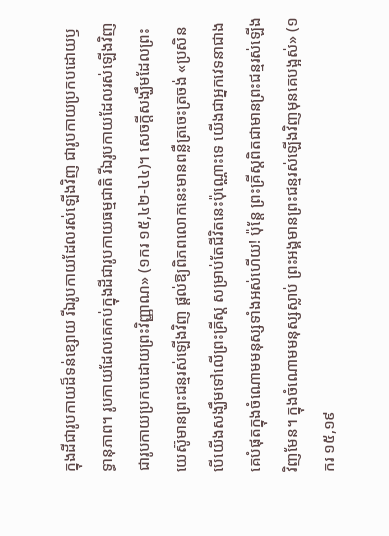ក្នុងដីជារូបកាយដ៏ទន់ខ្សោយ រីឯរូបកាយដែលរស់ឡើងវិញ ជារូបកាយប្រកបដោយឫទ្ធា‌នុភាព។ រូបកាយដែលគេកប់ក្នុងដីជារូបកាយធម្ម‌ជាតិ រីឯរូបកាយដែលរស់ឡើងវិញ ជារូបកាយប្រកបដោយព្រះ‌វិញ្ញាណ» (១ករ ១៥,៤២-៤៤)។ សេចក្តីសង្ឃឹមដែលព្រះយេស៊ូមានព្រះជន្មរស់ឡើងវិញ ផ្តល់ឱ្យពិភពលោកនេះមានពន្លឺត្រចេះត្រចង់ «ប្រសិនបើយើងសង្ឃឹមទៅលើព្រះ‌គ្រីស្ត សម្រាប់តែជីវិតនេះប៉ុណ្ណោះទេ យើងជាអ្នកវេទនាជាងគេបំផុតក្នុងចំណោមមនុស្សទាំងអស់ហើយ! ប៉ុន្តែ ព្រះ‌គ្រីស្តពិតជាមានព្រះ‌ជន្មរស់ឡើងវិញមែន។ ក្នុងចំណោមមនុស្សស្លាប់ ព្រះ‌អង្គមានព្រះ‌ជន្មរស់ឡើងវិញមុនគេបង្អស់» (១ករ ១៥,១៩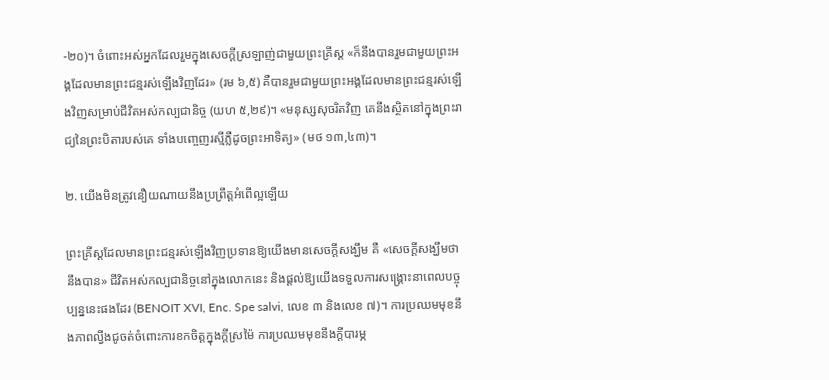-២០)។ ចំពោះអស់អ្នកដែលរួមក្នុងសេចក្តីស្រឡាញ់ជាមួយព្រះគ្រីស្ត «ក៏នឹងបានរួមជាមួយព្រះ‌អង្គដែលមានព្រះ‌ជន្មរស់ឡើងវិញដែរ» (រម ៦,៥) គឺបានរួមជាមួយព្រះអង្គដែលមានព្រះជន្មរស់ឡើងវិញសម្រាប់ជីវិតអស់កល្បជានិច្ច (យហ ៥,២៩)។ «មនុស្សសុចរិតវិញ គេនឹងស្ថិតនៅក្នុងព្រះ‌រាជ្យនៃព្រះ‌បិតារបស់គេ ទាំងបញ្ចេញរស្មីភ្លឺដូចព្រះ‌អាទិត្យ» (មថ ១៣,៤៣)។

២. យើងមិនត្រូវនឿយ‌ណាយនឹងប្រព្រឹត្តអំពើល្អឡើយ

ព្រះគ្រីស្តដែលមានព្រះជន្មរស់ឡើងវិញប្រទានឱ្យយើងមានសេចក្តីសង្ឃឹម គឺ «សេចក្តីសង្ឃឹមថា នឹងបាន» ជីវិតអស់កល្បជានិច្ចនៅក្នុងលោកនេះ និងផ្តល់ឱ្យយើងទទួលការសង្គ្រោះនាពេលបច្ចុប្បន្ននេះផងដែរ (BENOIT XVI, Enc. Spe salvi, លេខ ៣ និងលេខ ៧)។ ការប្រឈមមុខនឹងភាពល្វីងជូចត់ចំពោះការខកចិត្តក្នុងក្តីស្រម៉ៃ ការប្រឈមមុខនឹងក្តីបារម្ភ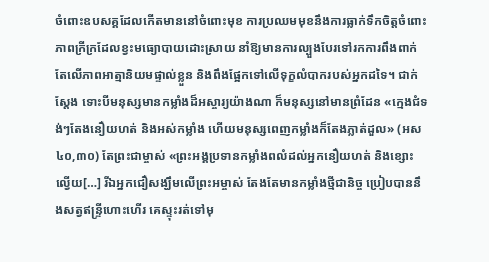ចំពោះឧបសគ្គដែលកើតមាននៅចំពោះមុខ ការប្រឈមមុខនឹងការធ្លាក់ទឹកចិត្តចំពោះភាពក្រីក្រដែលខ្វះមធ្យោបាយដោះស្រាយ នាំឱ្យមានការល្បួងបែរទៅរកការពឹងពាក់តែលើភាពអាត្មានិយមផ្ទាល់ខ្លួន និងពឹងផ្អែកទៅលើទុក្ខលំបាករបស់អ្នកដទៃ។ ជាក់ស្តែង ទោះបីមនុស្សមានកម្លាំងដ៏អស្ចារ្យយ៉ាងណា ក៏មនុស្សនៅមានព្រំដែន «ក្មេងជំទង់ៗតែងនឿយ‌ហត់ និងអស់កម្លាំង ហើយមនុស្សពេញកម្លាំងក៏តែងភ្លាត់ដួល» (អស ៤០,៣០) តែព្រះជាម្ចាស់ «ព្រះ‌អង្គប្រទានកម្លាំង‌ពលំដល់អ្នកនឿយ‌ហត់ និងខ្សោះល្វើយ[…] រីឯអ្នកជឿសង្ឃឹមលើព្រះ‌អម្ចាស់ តែង‌តែមានកម្លាំងថ្មីជា‌និច្ច ប្រៀបបាននឹងសត្វឥន្ទ្រីហោះហើរ គេស្ទុះរត់ទៅមុ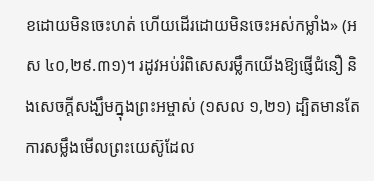ខដោយមិនចេះហត់ ហើយដើរដោយមិនចេះអស់កម្លាំង» (អស ៤០,២៩.៣១)។ រដូវអប់រំពិសេសរម្លឹកយើងឱ្យផ្ញើជំនឿ និងសេចក្តីសង្ឃឹមក្នុងព្រះអម្ចាស់ (១សល ១,២១) ដ្បិតមានតែការសម្លឹងមើលព្រះយេស៊ូដែល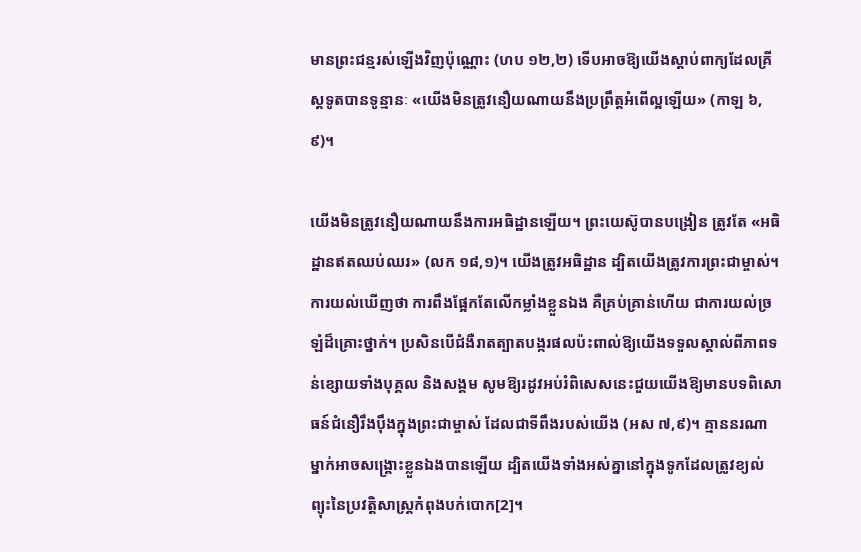មានព្រះជន្មរស់ឡើងវិញប៉ុណ្ណោះ (ហប ១២,២) ទើបអាចឱ្យយើងស្តាប់ពាក្យដែលគ្រីស្តទូតបានទូន្មានៈ «យើងមិនត្រូវនឿយ‌ណាយនឹងប្រព្រឹត្តអំពើល្អឡើយ» (កាឡ ៦,៩)។

យើងមិនត្រូវនឿយណាយនឹងការអធិដ្ឋានឡើយ។ ព្រះយេស៊ូបានបង្រៀន ត្រូវតែ «អធិដ្ឋានឥតឈប់ឈរ» (លក ១៨,១)។ យើងត្រូវអធិដ្ឋាន ដ្បិតយើងត្រូវការព្រះជាម្ចាស់។ ការយល់ឃើញថា ការពឹងផ្អែកតែលើកម្លាំងខ្លួនឯង គឺគ្រប់គ្រាន់ហើយ ជាការយល់ច្រឡំដ៏គ្រោះថ្នាក់។ ប្រសិនបើជំងឺរាតត្បាតបង្ករផលប៉ះពាល់ឱ្យយើងទទួលស្គាល់ពីភាពទន់ខ្សោយទាំងបុគ្គល និងសង្គម សូមឱ្យរដូវអប់រំពិសេសនេះជួយយើងឱ្យមានបទពិសោធន៍ជំនឿរឹងប៉ឹងក្នុងព្រះជាម្ចាស់ ដែលជាទីពឹងរបស់យើង (អស ៧,៩)។ គ្មាននរណាម្នាក់អាចសង្គ្រោះខ្លួនឯងបានឡើយ ដ្បិតយើងទាំងអស់គ្នានៅក្នុងទូកដែលត្រូវខ្យល់ព្យុះនៃប្រវត្តិសាស្រ្តកំពុងបក់បោក[2]។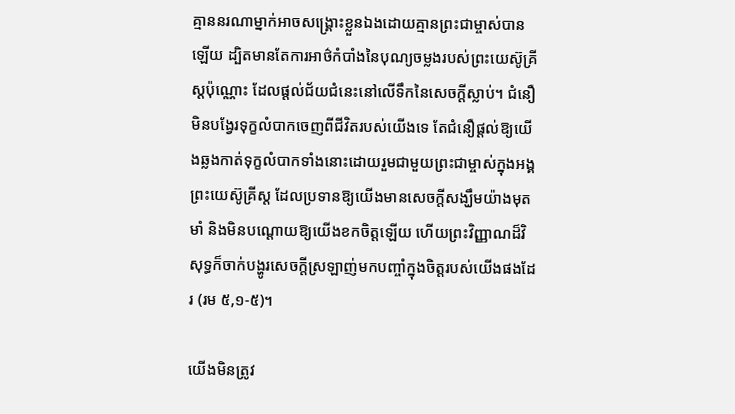គ្មាននរណាម្នាក់អាចសង្គ្រោះខ្លួនឯងដោយគ្មានព្រះជាម្ចាស់បានឡើយ ដ្បិតមានតែការអាថ៌កំបាំងនៃបុណ្យចម្លងរបស់ព្រះយេស៊ូគ្រីស្តប៉ុណ្ណោះ ដែលផ្តល់ជ័យជំនេះនៅលើទឹកនៃសេចក្តីស្លាប់។ ជំនឿមិនបង្វែរទុក្ខលំបាកចេញពីជីវិតរបស់យើងទេ តែជំនឿផ្តល់ឱ្យយើងឆ្លងកាត់ទុក្ខលំបាកទាំងនោះដោយរួមជាមួយព្រះជាម្ចាស់ក្នុងអង្គព្រះយេស៊ូគ្រីស្ត ដែលប្រទានឱ្យយើងមានសេចក្តីសង្ឃឹមយ៉ាងមុតមាំ និងមិនបណ្តោយឱ្យយើងខកចិត្តឡើយ ហើយព្រះវិញ្ញាណដ៏វិសុទ្ធក៏ចាក់បង្ហូរសេចក្តីស្រឡាញ់មកបញ្ចាំក្នុងចិត្តរបស់យើងផងដែរ (រម ៥,១-៥)។

យើងមិនត្រូវ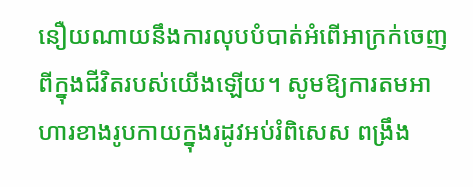នឿយណាយនឹងការលុបបំបាត់អំពើអាក្រក់ចេញពីក្នុងជីវិតរបស់យើងឡើយ។ សូមឱ្យការតមអាហារខាងរូបកាយក្នុងរដូវអប់រំពិសេស ពង្រឹង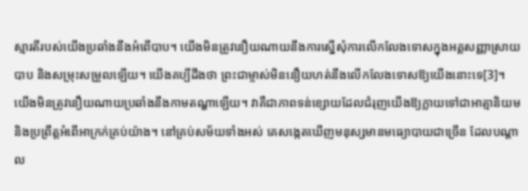ស្មារតីរបស់យើងប្រឆាំងនឹងអំពើបាប។ យើងមិនត្រូវនឿយណាយនឹងការស្នើសុំការលើកលែងទោសក្នុងអគ្គសញ្ញាស្រាយបាប និងសម្រុះសម្រួលឡើយ។ យើងគប្បីដឹងថា ព្រះជាម្ចាស់មិននឿយហត់នឹងលើកលែងទោសឱ្យយើងនោះទេ[3]។ យើងមិនត្រូវនឿយណាយប្រឆាំងនឹងកាមតណ្ហាឡើយ។ វាគឺជាភាពទន់ខ្សោយដែលជំរុញយើងឱ្យក្លាយទៅជាអាត្មានិយម និងប្រព្រឹត្តអំពើអាក្រក់គ្រប់យ៉ាង។ នៅគ្រប់សម័យទាំងអស់ គេសង្កេតឃើញមនុស្សមានមធ្យោបាយជាច្រើន ដែលបណ្តាល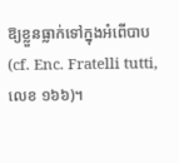ឱ្យខ្លួនធ្លាក់ទៅក្នុងអំពើបាប (cf. Enc. Fratelli tutti, លេខ ១៦៦)។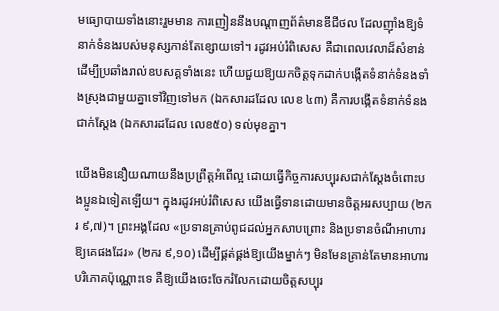មធ្យោបាយទាំងនោះរួមមាន ការញៀននឹងបណ្តាញព័ត៌មានឌីជីថល ដែលញ៉ាំងឱ្យទំនាក់ទំនងរបស់មនុស្សកាន់តែខ្សោយទៅ។ រដូវអប់រំពិសេស គឺជាពេលវេលាដ៏សំខាន់ ដើម្បីប្រឆាំងរាល់ឧបសគ្គទាំងនេះ ហើយជួយឱ្យយកចិត្តទុកដាក់បង្កើតទំនាក់ទំនងទាំងស្រុងជាមួយគ្នាទៅវិញទៅមក (ឯកសារដដែល លេខ ៤៣) គឺការបង្កើតទំនាក់ទំនងជាក់ស្តែង (ឯកសារដដែល លេខ៥០) ទល់មុខគ្នា។

យើងមិននឿយណាយនឹងប្រព្រឹត្តអំពើល្អ ដោយធ្វើកិច្ចការសប្បុរសជាក់ស្តែងចំពោះបងប្អូនឯទៀតឡើយ។ ក្នុងរដូវអប់រំពិសេស យើងធ្វើទានដោយមានចិត្តអរសប្បាយ (២ករ ៩,៧)។ ព្រះ‌អង្គដែល «ប្រទានគ្រាប់ពូជដល់អ្នកសាបព្រោះ និងប្រទានចំណីអាហារឱ្យគេផងដែរ» (២ករ ៩,១០) ដើម្បីផ្គត់ផ្គង់ឱ្យយើងម្នាក់ៗ មិនមែនគ្រាន់តែមានអាហារបរិភោគប៉ុណ្ណោះទេ គឺឱ្យយើងចេះចែករំលែកដោយចិត្តសប្បុរ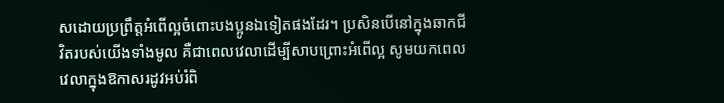សដោយប្រព្រឹត្តអំពើល្អចំពោះបងប្អូនឯទៀតផងដែរ។ ប្រសិនបើនៅក្នុងឆាកជីវិតរបស់យើងទាំងមូល គឺជាពេលវេលាដើម្បីសាបព្រោះអំពើល្អ សូមយកពេលវេលាក្នុងឱកាសរដូវអប់រំពិ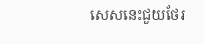សេសនេះជួយថែរ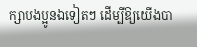ក្សាបងប្អូនឯទៀតៗ ដើម្បីឱ្យយើងបា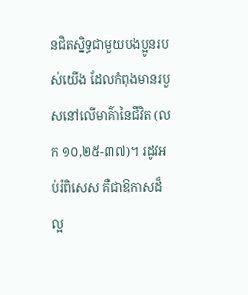នជិតស្និទ្ធជាមួយបងប្អូនរបស់យើង ដែលកំពុងមានរបួសនៅលើមាគ៌ានៃជីវិត (លក ១០,២៥-៣៧)។ រដូវអប់រំពិសេស គឺជាឱកាសដ៏ល្អ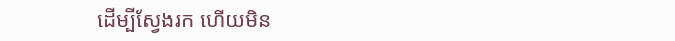ដើម្បីស្វែងរក ហើយមិន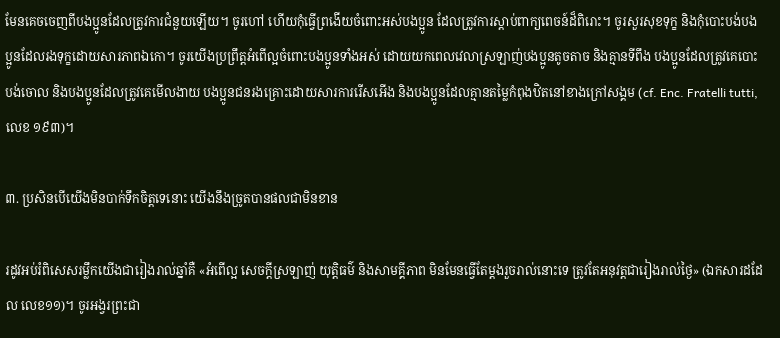មែនគេចចេញពីបងប្អូនដែលត្រូវការជំនួយឡើយ។ ចូរហៅ ហើយកុំធ្វើព្រងើយចំពោះអស់បងប្អូន ដែលត្រូវការស្តាប់ពាក្យពេចន៍ដ៏ពិរោះ។ ចូរសួរសុខទុក្ខ និងកុំបោះបង់បងប្អូនដែលរងទុក្ខដោយសារភាពឯកោ។ ចូរយើងប្រព្រឹត្តអំពើល្អចំពោះបងប្អូនទាំងអស់ ដោយយកពេលវេលាស្រឡាញ់បងប្អូនតូចតាច និងគ្មានទីពឹង បងប្អូនដែលត្រូវគេបោះបង់ចោល និងបងប្អូនដែលត្រូវគេមើលងាយ បងប្អូនជនរងគ្រោះដោយសារការរើសអើង និងបងប្អូនដែលគ្មានតម្លៃកំពុងឋិតនៅខាងក្រៅសង្គម (cf. Enc. Fratelli tutti, លេខ ១៩៣)។

៣. ប្រសិនបើយើងមិនបាក់ទឹកចិត្តទេនោះ យើងនឹងច្រូតបានផលជាមិនខាន

រដូវអប់រំពិសេសរម្លឹកយើងជារៀងរាល់ឆ្នាំគឺ «អំពើល្អ សេចក្តីស្រឡាញ់ យុត្តិធម៌ និងសាមគ្គីភាព មិនមែនធ្វើតែម្តងរួចរាល់នោះទេ ត្រូវតែអនុវត្តជារៀងរាល់ថ្ងៃ» (ឯកសារដដែល លេខ១១)។ ចូរអង្វរព្រះជា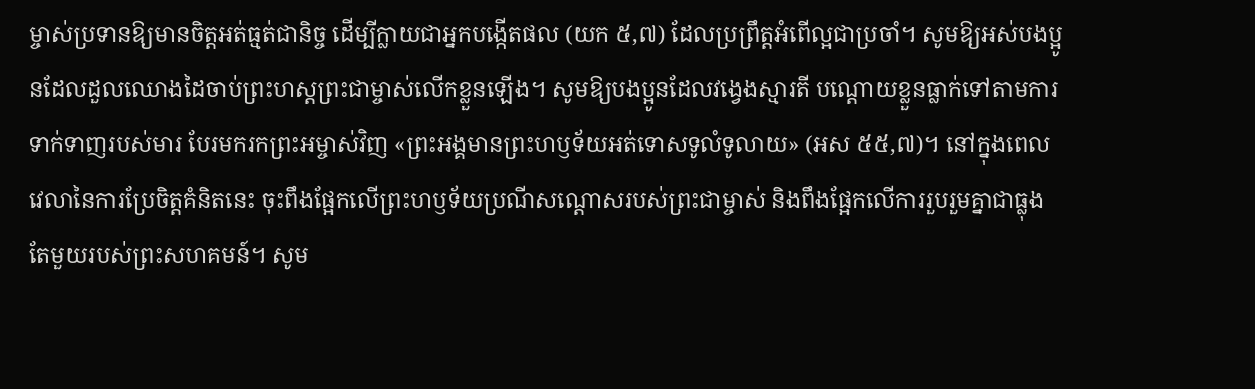ម្ចាស់ប្រទានឱ្យមានចិត្តអត់ធ្មត់ជានិច្ច ដើម្បីក្លាយជាអ្នកបង្កើតផល (យក ៥,៧) ដែលប្រព្រឹត្តអំពើល្អជាប្រចាំ។ សូមឱ្យអស់បងប្អូនដែលដួលឈោងដៃចាប់ព្រះហស្តព្រះជាម្ចាស់លើកខ្លួនឡើង។ សូមឱ្យបងប្អូនដែលវង្វេងស្មារតី បណ្តោយខ្លួនធ្លាក់ទៅតាមការទាក់ទាញរបស់មារ បែរមករកព្រះអម្ចាស់វិញ «ព្រះ‌អង្គមានព្រះ‌ហឫ‌ទ័យអត់ទោសទូលំ‌ទូលាយ» (អស ៥៥,៧)។ នៅក្នុងពេលវេលានៃការប្រែចិត្តគំនិតនេះ ចុះពឹងផ្អែកលើព្រះហឫទ័យប្រណីសណ្តោសរបស់ព្រះជាម្ចាស់ និងពឹងផ្អែកលើការរួបរួមគ្នាជាធ្លុងតែមួយរបស់ព្រះសហគមន៍។ សូម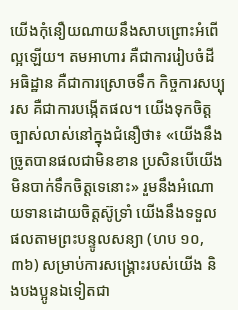យើងកុំនឿយណាយនឹងសាបព្រោះអំពើល្អឡើយ។ តមអាហារ គឺជាការរៀបចំដី អធិដ្ឋាន គឺជាការស្រោចទឹក កិច្ចការសប្បុរស គឺជាការបង្កើតផល។ យើងទុកចិត្តច្បាស់លាស់នៅក្នុងជំនឿថា៖ «យើងនឹងច្រូតបានផលជាមិនខាន ប្រសិនបើយើងមិនបាក់ទឹកចិត្តទេនោះ» រួមនឹងអំណោយទានដោយចិត្តស៊ូទ្រាំ យើងនឹងទទួលផលតាមព្រះបន្ទូលសន្យា (ហប ១០,៣៦) សម្រាប់ការសង្រ្គោះរបស់យើង និងបងប្អូនឯទៀតជា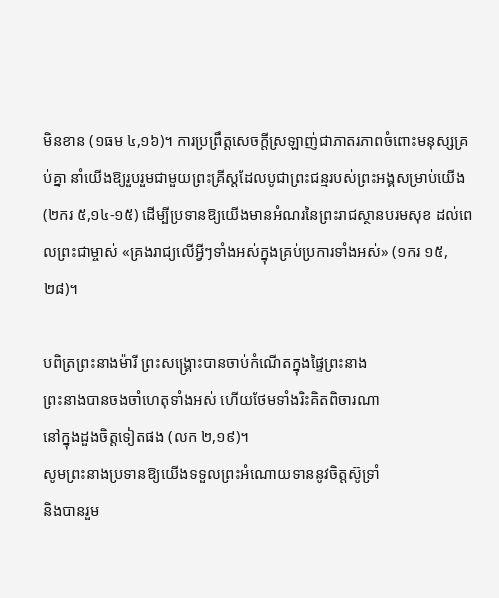មិនខាន (១ធម ៤,១៦)។ ការប្រព្រឹត្តសេចក្តីស្រឡាញ់ជាភាតរភាពចំពោះមនុស្សគ្រប់គ្នា នាំយើងឱ្យរួបរួមជាមួយព្រះគ្រីស្តដែលបូជាព្រះជន្មរបស់ព្រះអង្គសម្រាប់យើង (២ករ ៥,១៤-១៥) ដើម្បីប្រទានឱ្យយើងមានអំណរនៃព្រះរាជស្ថានបរមសុខ ដល់ពេលព្រះជាម្ចាស់ «គ្រងរាជ្យលើអ្វីៗទាំងអស់ក្នុងគ្រប់ប្រការទាំងអស់» (១ករ ១៥,២៨)។

បពិត្រព្រះនាងម៉ារី ព្រះសង្គ្រោះបានចាប់កំណើតក្នុងផ្ទៃព្រះនាង
ព្រះនាងបានចងចាំហេតុទាំងអស់ ហើយថែមទាំងរិះគិតពិចារណា
នៅក្នុងដួងចិត្តទៀតផង (លក ២,១៩)។
សូមព្រះនាងប្រទានឱ្យយើងទទួលព្រះអំណោយទាននូវចិត្តស៊ូទ្រាំ
និងបានរួម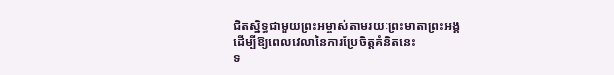ជិតស្និទ្ធជាមួយព្រះអម្ចាស់តាមរយៈព្រះមាតាព្រះអង្គ
ដើម្បីឱ្យពេលវេលានៃការប្រែចិត្តគំនិតនេះ
ទ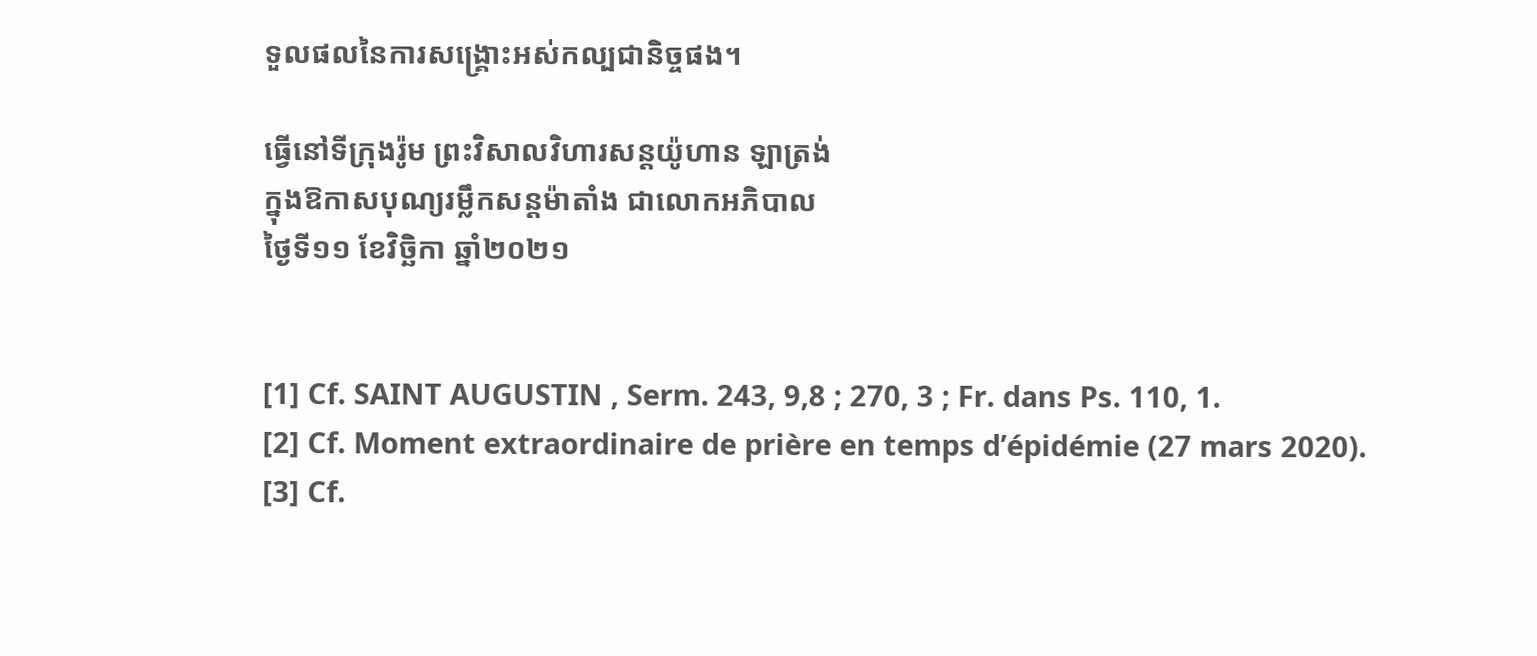ទួលផលនៃការសង្គ្រោះអស់កល្បជានិច្ចផង។

ធ្វើនៅទីក្រុងរ៉ូម ព្រះវិសាលវិហារសន្តយ៉ូហាន ឡាត្រង់
ក្នុងឱកាសបុណ្យរម្លឹកសន្តម៉ាតាំង ជាលោកអភិបាល
ថ្ងៃទី១១ ខែវិច្ឆិកា ឆ្នាំ២០២១


[1] Cf. SAINT AUGUSTIN , Serm. 243, 9,8 ; 270, 3 ; Fr. dans Ps. 110, 1.
[2] Cf. Moment extraordinaire de prière en temps d’épidémie (27 mars 2020).
[3] Cf.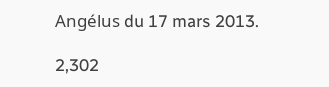Angélus du 17 mars 2013.

2,302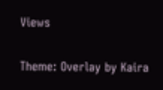Views

Theme: Overlay by Kaira